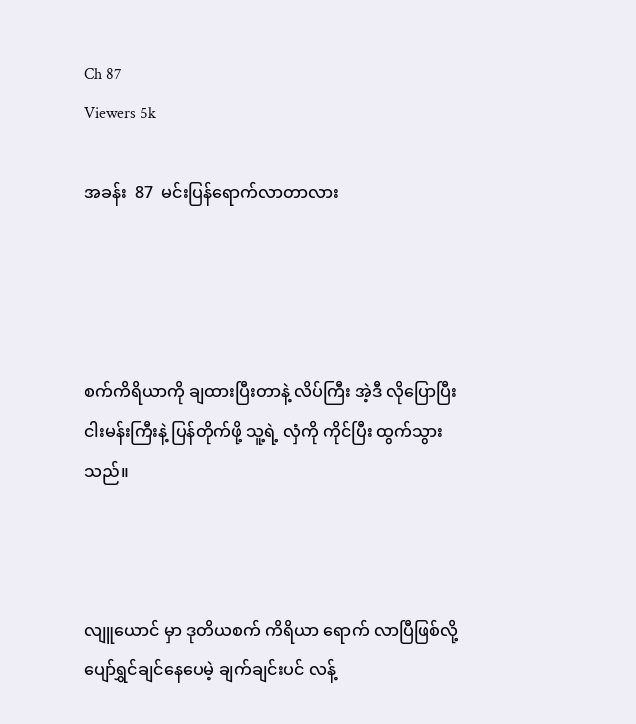Ch 87
Viewers 5k

အခန်း  87  မင်းပြန်ရောက်လာတာလား




စက်ကိရိယာကို ချထားပြီးတာနဲ့ လိပ်ကြီး အဲ့ဒီ လိုပြောပြီး ငါးမန်းကြီးနဲ့ ပြန်တိုက်ဖို့ သူ့ရဲ့ လှံကို ကိုင်ပြီး ထွက်သွားသည်။



လျူယောင် မှာ ဒုတိယစက် ကိရိယာ ရောက် လာပြီဖြစ်လို့ ပျော်ရွှင်ချင်နေပေမဲ့ ချက်ချင်းပင် လန့်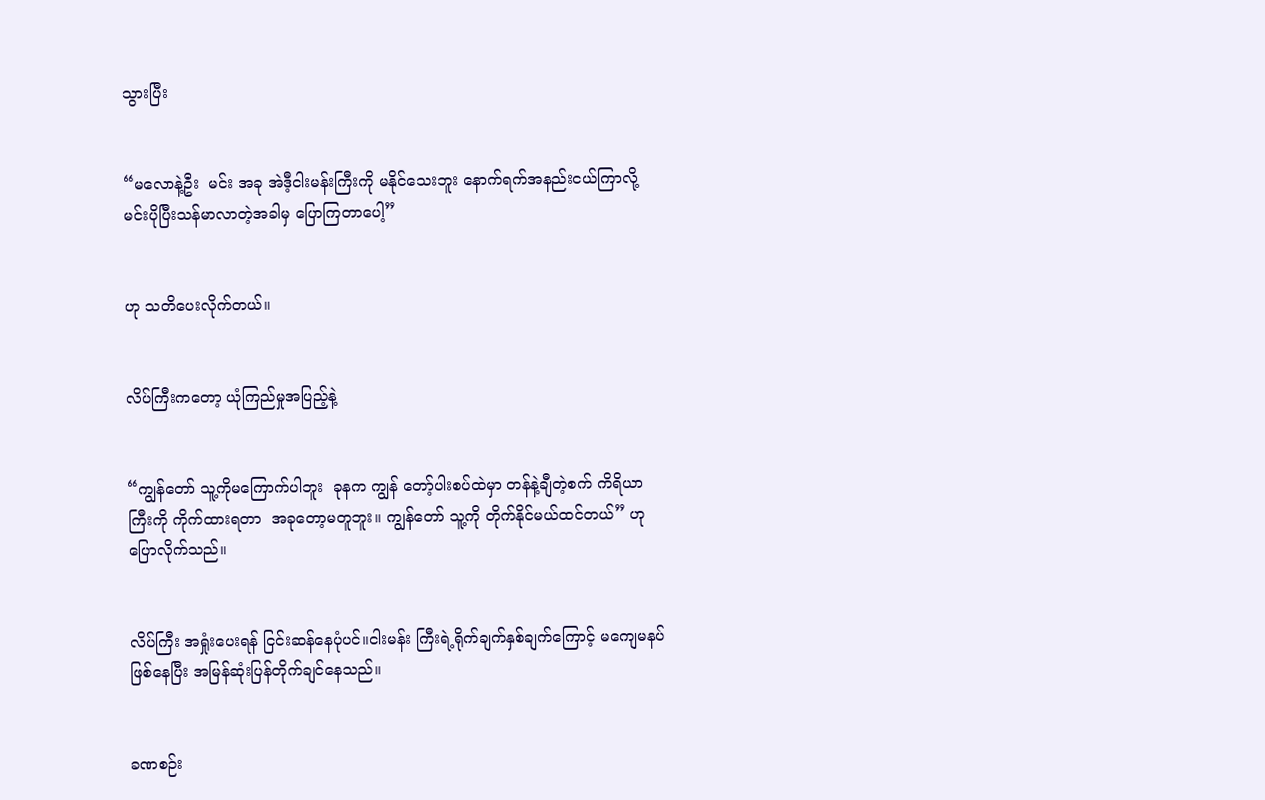သွားပြီး


“မလောနဲ့ဦး  မင်း အခု အဲဒီ့ငါးမန်းကြီးကို မနိုင်သေးဘူး နောက်ရက်အနည်းငယ်ကြာလို့ မင်းပိုပြီးသန်မာလာတဲ့အခါမှ ပြောကြတာပေါ့”


ဟု သတိပေးလိုက်တယ်။


လိပ်ကြီးကတော့ ယုံကြည်မှုအပြည့်နဲ့


“ကျွန်တော် သူ့ကိုမကြောက်ပါဘူး  ခုနက ကျွန် တော့်ပါးစပ်ထဲမှာ တန်နဲ့ချီတဲ့စက် ကိရိယာ ကြီးကို ကိုက်ထားရတာ  အခုတော့မတူဘူး။ ကျွန်တော် သူ့ကို တိုက်နိုင်မယ်ထင်တယ်” ဟု ပြောလိုက်သည်။


လိပ်ကြီး အရှုံးပေးရန် ငြင်းဆန်နေပုံပင်။ငါးမန်း ကြီးရဲ့ရိုက်ချက်နှစ်ချက်ကြောင့် မကျေမနပ် ဖြစ်နေပြီး အမြန်ဆုံးပြန်တိုက်ချင်နေသည်။


ခဏစဉ်း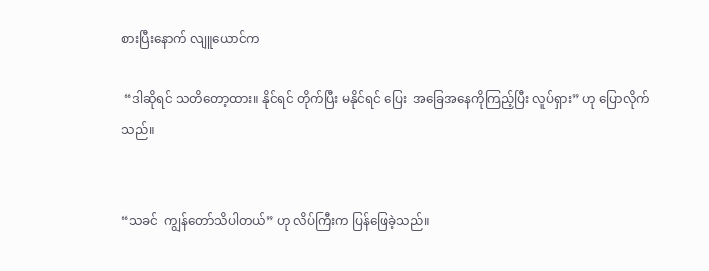စားပြီးနောက် လျူယောင်က

 “ဒါဆိုရင် သတိတော့ထား။ နိုင်ရင် တိုက်ပြီး မနိုင်ရင် ပြေး  အခြေအနေကိုကြည့်ပြီး လူပ်ရှား” ဟု ပြောလိုက်သည်။


“သခင်  ကျွန်တော်သိပါတယ်” ဟု လိပ်ကြီးက ပြန်ဖြေခဲ့သည်။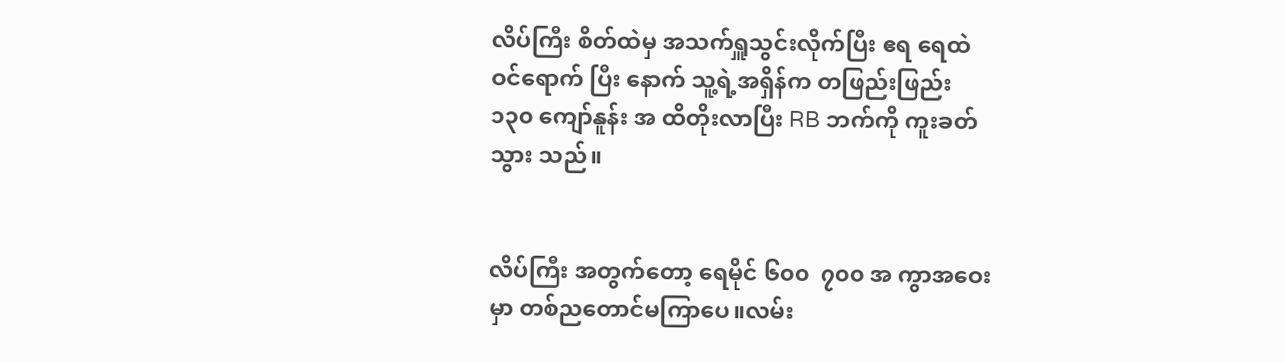လိပ်ကြီး စိတ်ထဲမှ အသက်ရှူသွင်းလိုက်ပြီး ဧရ ရေထဲ ဝင်ရောက် ပြီး နောက် သူ့ရဲ့အရှိန်က တဖြည်းဖြည်း  ၁၃၀ ကျော်နူန်း အ ထိတိုးလာပြီး RB ဘက်ကို ကူးခတ် သွား သည်။


လိပ်ကြီး အတွက်တော့ ရေမိုင် ၆၀၀  ၇၀၀ အ ကွာအဝေးမှာ တစ်ညတောင်မကြာပေ။လမ်း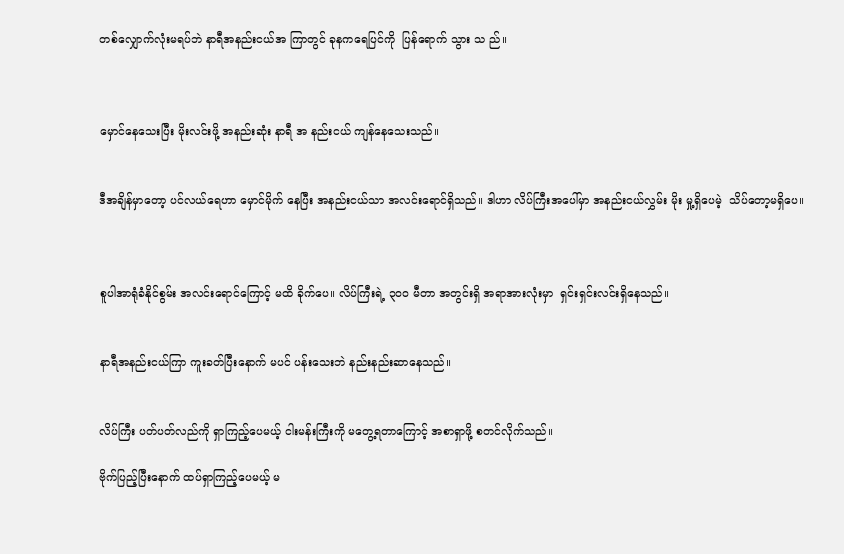တစ်လျှောက်လုံးမရပ်ဘဲ နာရီအနည်းငယ်အ ကြာတွင် ခုနကရေပြင်ကို  ပြန်ရောက် သွား သ ည်။



မှောင်နေသေးပြီး မိုးလင်းဖို့ အနည်းဆုံး နာရီ အ နည်းငယ် ကျန်နေသေးသည်။


ဒီအချိန်မှာတော့ ပင်လယ်ရေဟာ မှောင်မိုက် နေပြီး အနည်းငယ်သာ အလင်းရောင်ရှိသည်။ ဒါဟာ လိပ်ကြီးအပေါ်မှာ အနည်းငယ်လွှမ်း မိုး မှု့ရှိပေမဲ့  သိပ်တော့မရှိပေ။



စူပါအာရုံခံနိုင်စွမ်း အလင်းရောင်ကြောင့် မထိ ခိုက်ပေ။ လိပ်ကြီးရဲ့ ၃၀၀ မီတာ အတွင်းရှိ အရာအားလုံးမှာ  ရှင်းရှင်းလင်းရှိနေသည်။


နာရီအနည်းငယ်ကြာ ကူးခတ်ပြီးနောက် မပင် ပန်းသေးဘဲ နည်းနည်းဆာနေသည်။


လိပ်ကြီး ပတ်ပတ်လည်ကို ရှာကြည့်ပေမယ့် ငါးမန်းကြီးကို မတွေ့ရတာကြောင့် အစာရှာဖို့ စတင်လိုက်သည်။

ဗိုက်ပြည့်ပြီးနောက် ထပ်ရှာကြည့်ပေမယ့် မ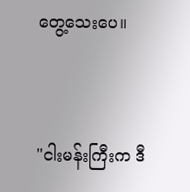တွေ့သေးပေ။


"ငါးမန်းကြီးက ဒီ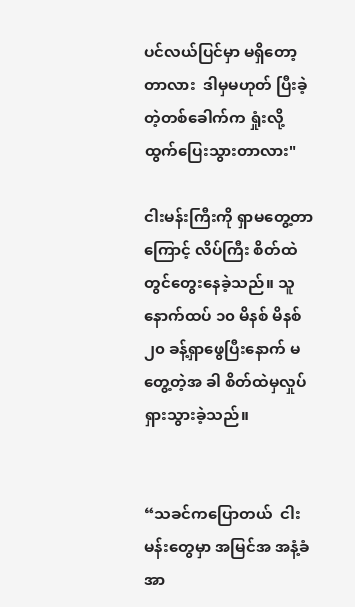ပင်လယ်ပြင်မှာ မရှိတော့ တာလား  ဒါမှမဟုတ် ပြီးခဲ့တဲ့တစ်ခေါက်က ရှုံးလို့ထွက်ပြေးသွားတာလား"

ငါးမန်းကြီးကို ရှာမတွေ့တာကြောင့် လိပ်ကြီး စိတ်ထဲတွင်တွေးနေခဲ့သည်။ သူ နောက်ထပ် ၁၀ မိနစ် မိနစ် ၂၀ ခန့်ရှာဖွေပြီးနောက် မတွေ့တဲ့အ ခါ စိတ်ထဲမှလှုပ်ရှားသွားခဲ့သည်။


“သခင်ကပြောတယ်  ငါးမန်းတွေမှာ အမြင်အ အနံ့ခံအာ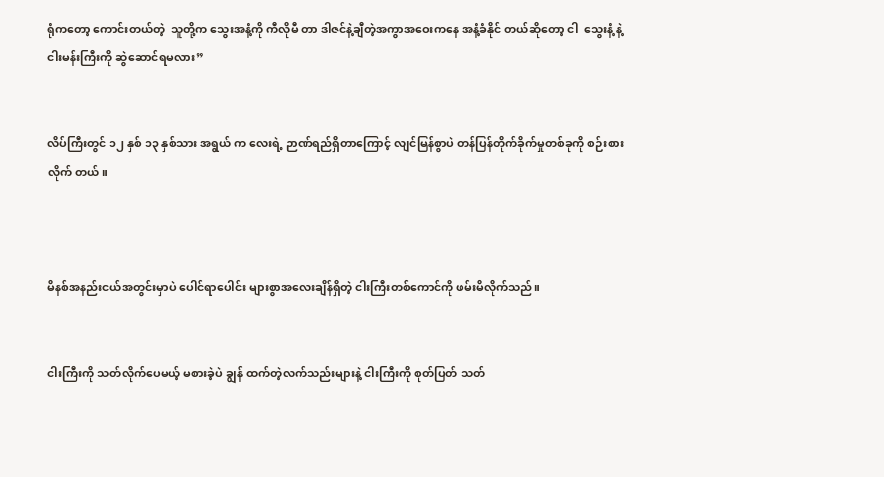ရုံကတော့ ကောင်းတယ်တဲ့  သူတို့က သွေးအနံ့ကို ကီလိုမီ တာ ဒါဇင်နဲ့ချီတဲ့အကွာအဝေးကနေ အနံ့ခံနိုင် တယ်ဆိုတော့ ငါ  သွေးနံ့ နဲ့ ငါးမန်းကြီးကို ဆွဲဆောင်ရမလား”


လိပ်ကြီးတွင် ၁၂ နှစ် ၁၃ နှစ်သား အရွယ် က လေးရဲ့ ဉာဏ်ရည်ရှိတာကြောင့် လျင်မြန်စွာပဲ တန်ပြန်တိုက်ခိုက်မှုတစ်ခုကို စဉ်းစား လိုက် တယ်။



မိနစ်အနည်းငယ်အတွင်းမှာပဲ ပေါင်ရာပေါင်း များစွာအလေးချိန်ရှိတဲ့ ငါးကြီးတစ်ကောင်ကို ဖမ်းမိလိုက်သည်။


ငါးကြီးကို သတ်လိုက်ပေမယ့် မစားခဲ့ပဲ ချွန် ထက်တဲ့လက်သည်းများနဲ့ ငါးကြီးကို စုတ်ပြတ် သတ်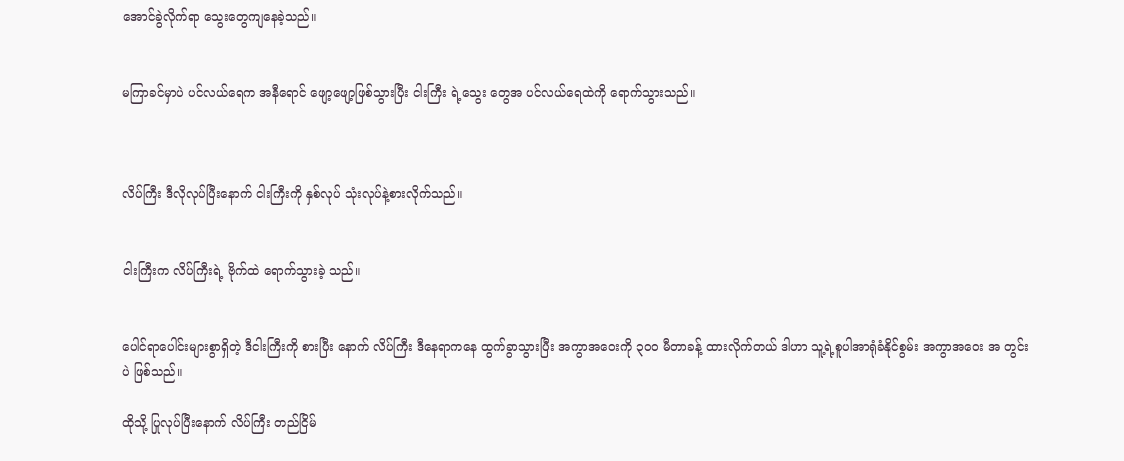အောင်ခွဲလိုက်ရာ သွေးတွေကျနေခဲ့သည်။


မကြာခင်မှာပဲ ပင်လယ်ရေက အနီရောင် ဖျော့ဖျော့ဖြစ်သွားပြီး ငါးကြီး ရဲ့သွေး တွေအ ပင်လယ်ရေထဲကို ရောက်သွားသည်။



လိပ်ကြီး ဒီလိုလုပ်ပြီးနောက် ငါးကြီးကို နှစ်လုပ် သုံးလုပ်နဲ့စားလိုက်သည်။


ငါးကြီးက လိပ်ကြီးရဲ့ ဗိုက်ထဲ ရောက်သွားခဲ့ သည်။


ပေါင်ရာပေါင်းများစွာရှိတဲ့ ဒီငါးကြီးကို စားပြီး နောက် လိပ်ကြီး ဒီနေရာကနေ ထွက်ခွာသွားပြီး အကွာအဝေးကို ၃၀၀ မီတာခန့် ထားလိုက်တယ် ဒါဟာ သူ့ရဲ့စူပါအာရုံခံနိုင်စွမ်း အကွာအဝေး အ တွင်းပဲ ဖြစ်သည်။

ထိုသို့ ပြုလုပ်ပြီးနောက် လိပ်ကြီး တည်ငြိမ်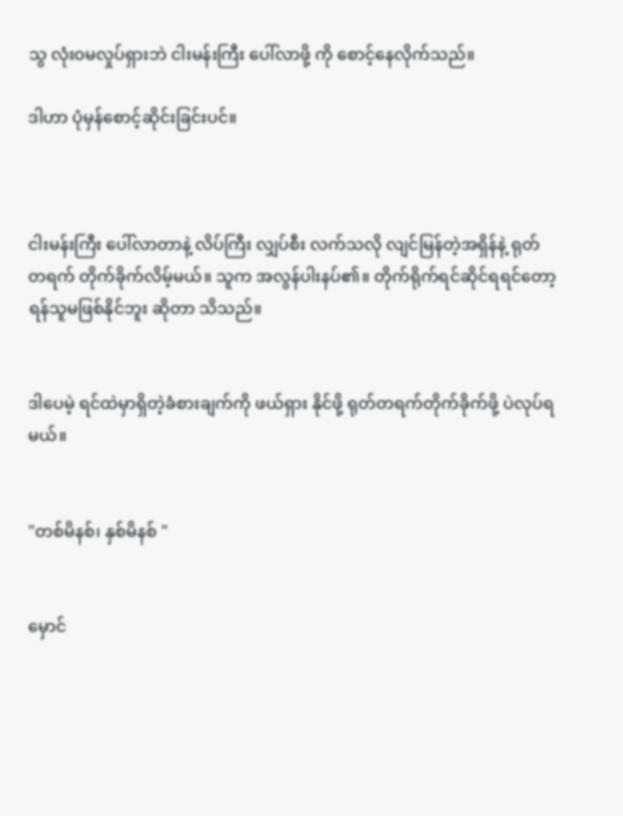သွ လုံးဝမလှုပ်ရှားဘဲ ငါးမန်းကြီး ပေါ်လာဖို့ ကို စောင့်နေလိုက်သည်။

ဒါဟာ ပုံမှန်စောင့်ဆိုင်းခြင်းပင်။



ငါးမန်းကြီး ပေါ်လာတာနဲ့ လိပ်ကြီး လျှပ်စီး လက်သလို လျင်မြန်တဲ့အရှိန်နဲ့ ရုတ် တရက် တိုက်ခိုက်လိမ့်မယ်။ သူက အလွန်ပါးနပ်၏။ တိုက်ရိုက်ရင်ဆိုင်ရရင်တော့ ရန်သူမဖြစ်နိုင်ဘူး ဆိုတာ သိသည်။


ဒါပေမဲ့ ရင်ထဲမှာရှိတဲ့ခံစားချက်ကို ဖယ်ရှား နိုင်ဖို့ ရုတ်တရက်တိုက်ခိုက်ဖို့ ပဲလုပ်ရမယ်။


"တစ်မိနစ်၊ နှစ်မိနစ် "


မှောင်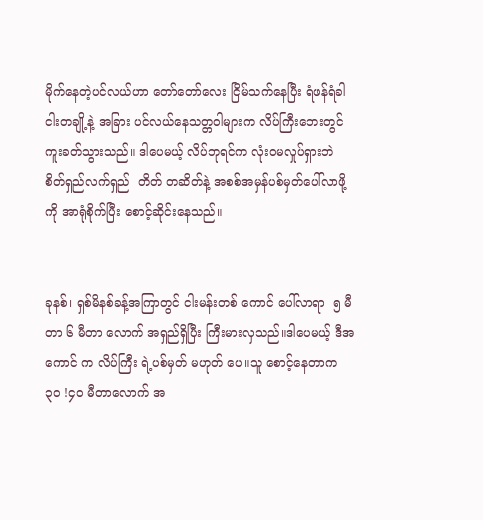မိုက်နေတဲ့ပင်လယ်ဟာ တော်တော်လေး ငြိမ်သက်နေပြီး ရံဖန်ရံခါ ငါးတချို့နဲ့ အခြား ပင်လယ်နေသတ္တဝါများက လိပ်ကြီးဘေးတွင် ကူးခတ်သွားသည်။ ဒါပေမယ့် လိပ်ဘုရင်က လုံးဝမလှုပ်ရှားဘဲ စိတ်ရှည်လက်ရှည်  တိတ် တဆိတ်နဲ့ အစစ်အမှန်ပစ်မှတ်ပေါ်လာဖို့ကို အာရုံစိုက်ပြီး စောင့်ဆိုင်းနေသည်။


ခုနစ်၊ ရှစ်မိနစ်ခန့်အကြာတွင် ငါးမန်းတစ် ကောင် ပေါ်လာရာ  ၅ မီတာ ၆ မီတာ လောက် အရှည်ရှိပြီး ကြီးမားလှသည်။ဒါပေမယ့် ဒီအ ကောင် က လိပ်ကြီး ရဲ့ပစ်မှတ် မဟုတ် ပေ။သူ စောင့်နေတာက  ၃၀ !၄၀ မီတာလောက် အ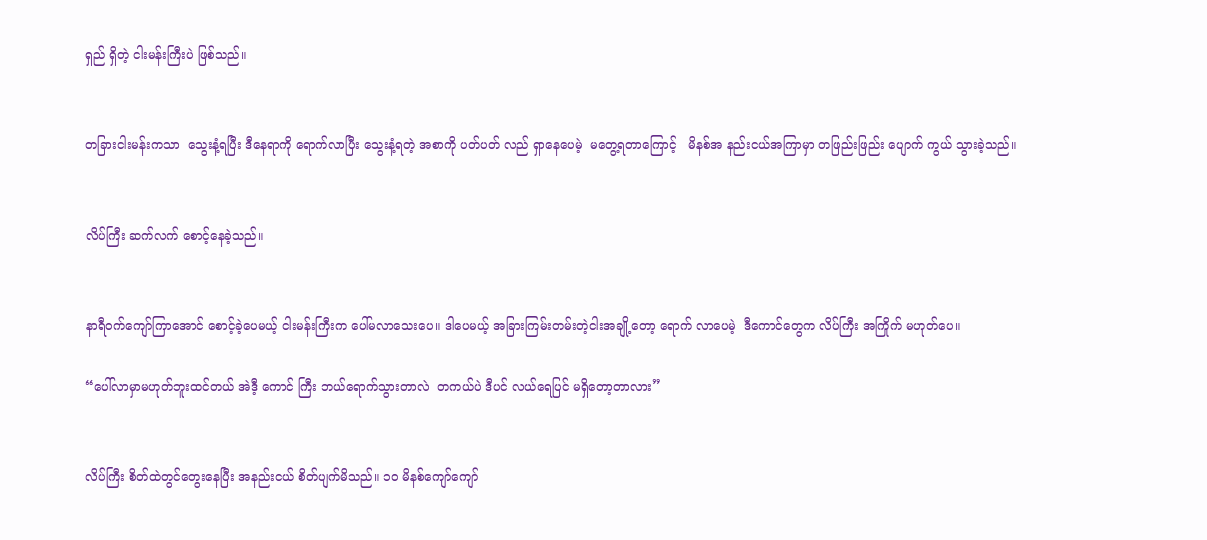ရှည် ရှိတဲ့ ငါးမန်းကြီးပဲ ဖြစ်သည်။


တခြားငါးမန်းကသာ  သွေးနံ့ရပြီး ဒီနေရာကို ရောက်လာပြီး သွေးနံ့ရတဲ့ အစာကို ပတ်ပတ် လည် ရှာနေပေမဲ့  မတွေ့ရတာကြောင့်   မိနစ်အ နည်းငယ်အကြာမှာ တဖြည်းဖြည်း ပျောက် ကွယ် သွားခဲ့သည်။


လိပ်ကြီး ဆက်လက် စောင့်နေခဲ့သည်။


နာရီဝက်ကျော်ကြာအောင် စောင့်ခဲ့ပေမယ့် ငါးမန်းကြီးက ပေါ်မလာသေးပေ။ ဒါပေမယ့် အခြားကြမ်းတမ်းတဲ့ငါးအချို့တော့ ရောက် လာပေမဲ့  ဒီကောင်တွေက လိပ်ကြီး အကြိုက် မဟုတ်ပေ။

“ပေါ်လာမှာမဟုတ်ဘူးထင်တယ် အဲဒီ့ ကောင် ကြီး ဘယ်ရောက်သွားတာလဲ  တကယ်ပဲ ဒီပင် လယ်ရေပြင် မရှိတော့တာလား”


လိပ်ကြီး စိတ်ထဲတွင်တွေးနေပြီး အနည်းငယ် စိတ်ပျက်မိသည်။ ၁၀ မိနစ်ကျော်ကျော်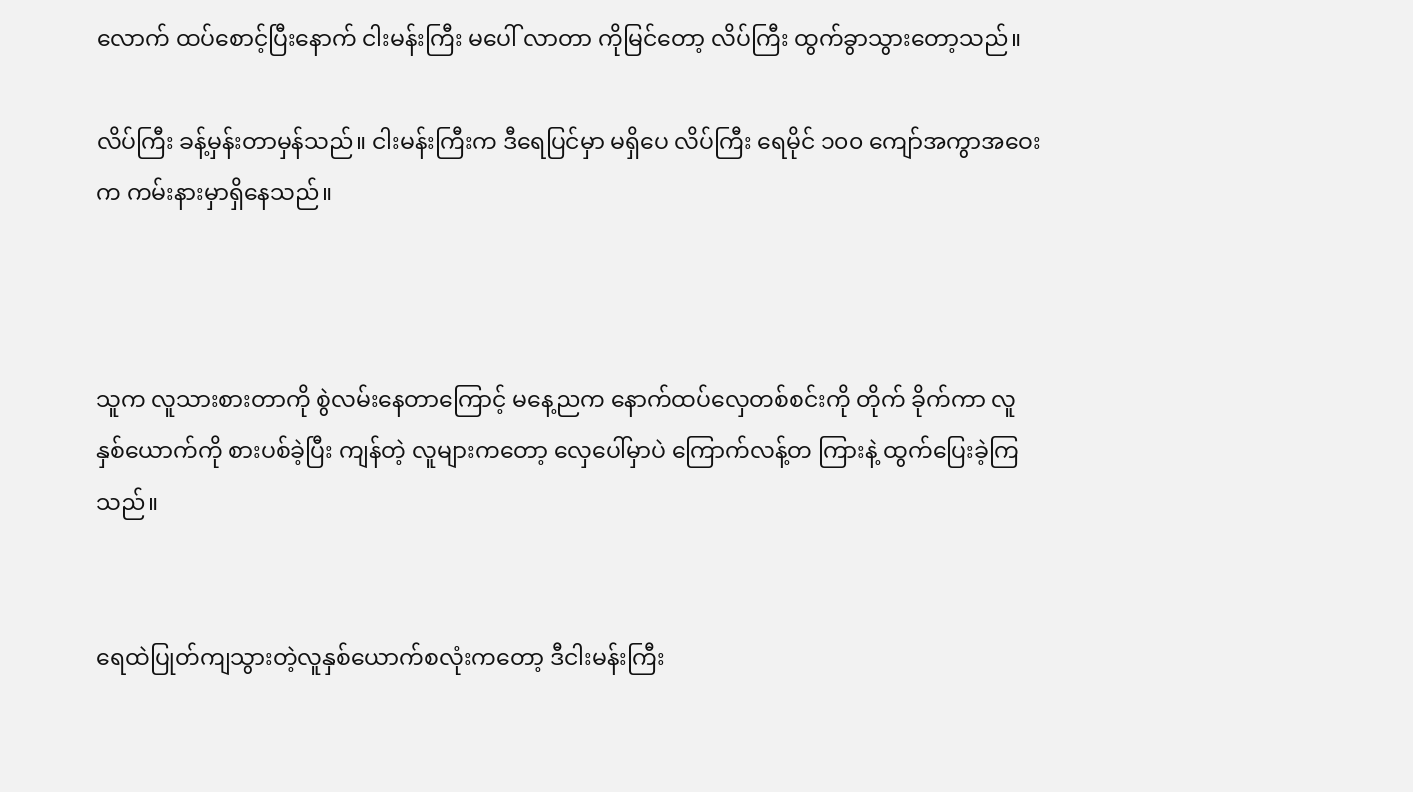လောက် ထပ်စောင့်ပြီးနောက် ငါးမန်းကြီး မပေါ် လာတာ ကိုမြင်တော့ လိပ်ကြီး ထွက်ခွာသွားတော့သည်။

လိပ်ကြီး ခန့်မှန်းတာမှန်သည်။ ငါးမန်းကြီးက ဒီရေပြင်မှာ မရှိပေ လိပ်ကြီး ရေမိုင် ၁၀၀ ကျော်အကွာအဝေးက ကမ်းနားမှာရှိနေသည်။



သူက လူသားစားတာကို စွဲလမ်းနေတာကြောင့် မနေ့ညက နောက်ထပ်လှေတစ်စင်းကို တိုက် ခိုက်ကာ လူနှစ်ယောက်ကို စားပစ်ခဲ့ပြီး ကျန်တဲ့ လူများကတော့ လှေပေါ်မှာပဲ ကြောက်လန့်တ ကြားနဲ့ ထွက်ပြေးခဲ့ကြသည်။


ရေထဲပြုတ်ကျသွားတဲ့လူနှစ်ယောက်စလုံးကတော့ ဒီငါးမန်းကြီး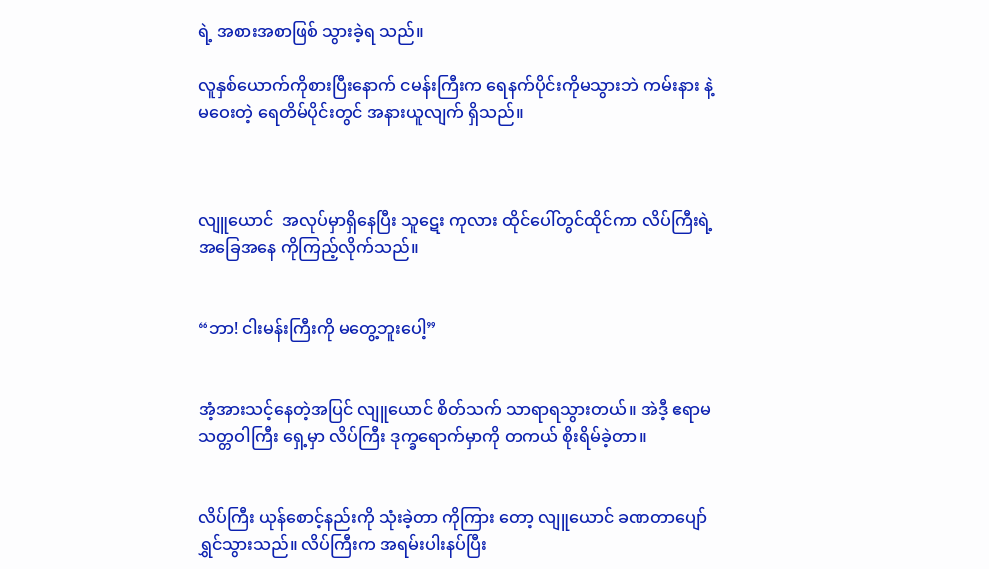ရဲ့ အစားအစာဖြစ် သွားခဲ့ရ သည်။

လူနှစ်ယောက်ကိုစားပြီးနောက် ငမန်းကြီးက ရေနက်ပိုင်းကိုမသွားဘဲ ကမ်းနား နဲ့မဝေးတဲ့ ရေတိမ်ပိုင်းတွင် အနားယူလျက် ရှိသည်။



လျူယောင်  အလုပ်မှာရှိနေပြီး သူဋေး ကုလား ထိုင်ပေါ်တွင်ထိုင်ကာ လိပ်ကြီးရဲ့ အခြေအနေ ကိုကြည့်လိုက်သည်။


“ဘာ! ငါးမန်းကြီးကို မတွေ့ဘူးပေါ့”


အံ့အားသင့်နေတဲ့အပြင် လျူယောင် စိတ်သက် သာရာရသွားတယ်။ အဲဒီ့ ဧရာမသတ္တဝါကြီး ရှေ့မှာ လိပ်ကြီး ဒုက္ခရောက်မှာကို တကယ် စိုးရိမ်ခဲ့တာ။


လိပ်ကြီး ယုန်စောင့်နည်းကို သုံးခဲ့တာ ကိုကြား တော့ လျူယောင် ခဏတာပျော်ရွှင်သွားသည်။ လိပ်ကြီးက အရမ်းပါးနပ်ပြီး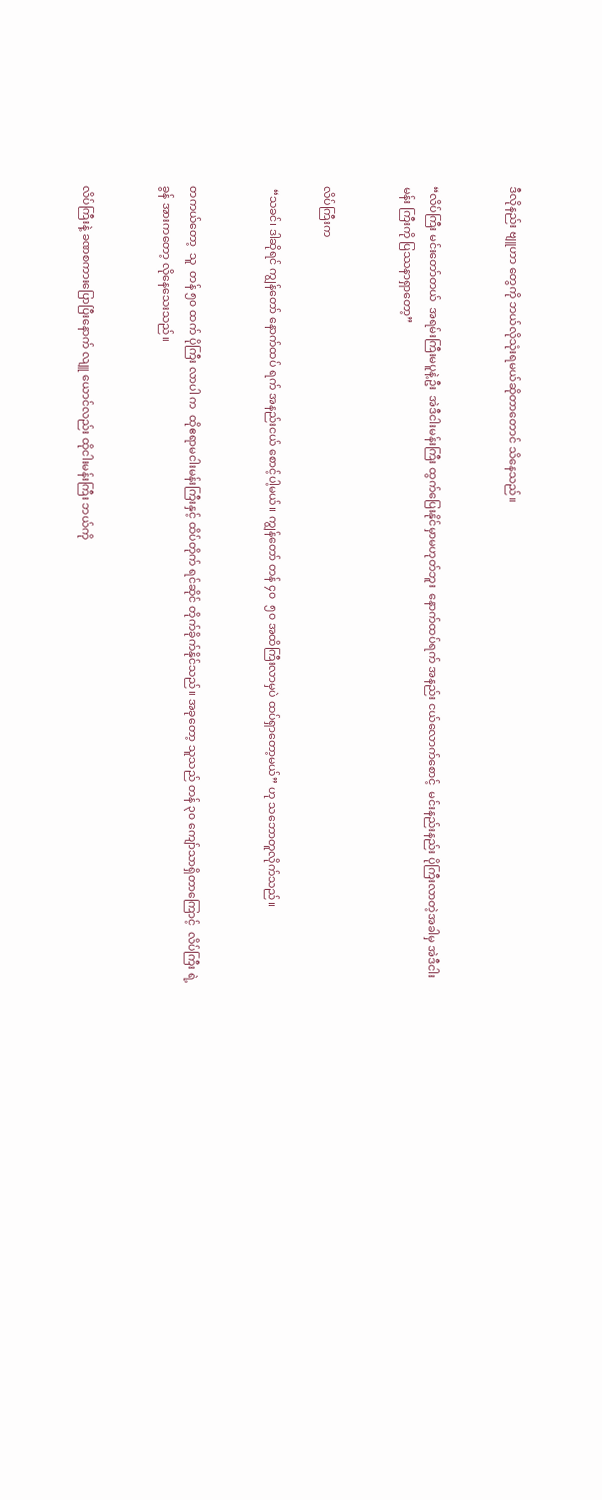ဒီလိုနည်း ဗျူဟာ တွေကို ဘယ်လိုသုံးရမယ်ဆိုတာတောင် သိနေသည်။


“လိပ်ကြီး မင်းတော်တယ်  အရမ်းကြီးမပူနဲ့ဦး  အဲဒီငါးမန်းကြီး ထွက်ပြေးနိုင်မှာမဟုတ်ဘူး  နောက်ထပ်ရက် အနည်း ငယ်လောက်စောင့်  မင်းနည်းနည်း ပိုကြီးလာတဲ့အခါမှ အဲဒီငါးမန်း ကြီးကို ပြဿနာရှာတော့”


လိပ်ကြီးက

 “သခင်၊ ဒါဆိုရင် ကျွန်တော် နောက်ထပ် ရက် အနည်းငယ် စောင့်ပါ့မယ်။ ကျွန်တော် တန် ၄၀  ၅၀ အထိကြီးလာမှပဲ ထပ်ရှာတော့မယ်” ဟု သဘောတူလိုက်သည်။


တကယ်တော့  သူ  တန် ၅၀ ထက် ပိုကြီး လာပါ က  ထိုဧရာမငါးမန်းကြီးနှင့် ထိပ်တိုက် ရင်ဆိုင် တိုက်ခိုက်နိုင်သည်။ အခုတော့ သူသည် တန် ၃၀ ကျော်သာရှိတာကြောင့်  လိပ်ကြီး ရဲ့ခွန် အားကတော့ လိုနေသေးသည်။


လိပ်ကြီးနဲ့ ခဏစကားပြောပြီးနောက် လျူ ယောင်လည်း ထိုငါးမန်းကြီး ဘယ်ကို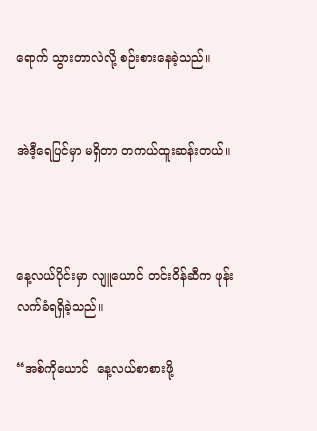ရောက် သွားတာလဲလို့ စဉ်းစားနေခဲ့သည်။


အဲဒီ့ရေပြင်မှာ မရှိတာ တကယ်ထူးဆန်းတယ်။



နေ့လယ်ပိုင်းမှာ လျူယောင် တင်းဝိန်ဆီက ဖုန်း လက်ခံရရှိခဲ့သည်။

“အစ်ကိုယောင်  နေ့လယ်စာစားဖို့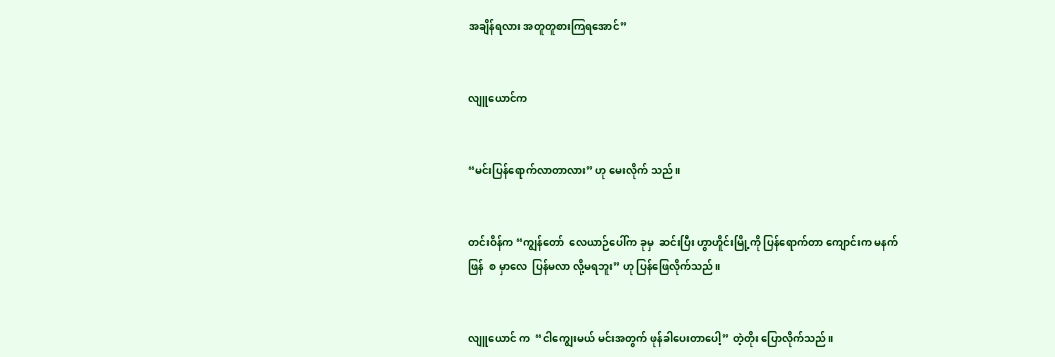အချိန်ရလား အတူတူစားကြရအောင်”


လျူယောင်က


“မင်းပြန်ရောက်လာတာလား” ဟု မေးလိုက် သည်။


တင်းဝိန်က “ကျွန်တော်  လေယာဉ်ပေါ်က ခုမှ  ဆင်းပြီး ဟွာဟိူင်းမြို့ကို ပြန်ရောက်တာ ကျောင်းက မနက်ဖြန်  စ မှာလေ  ပြန်မလာ လို့မရဘူး” ဟု ပြန်ဖြေလိုက်သည်။


လျူယောင် က  “ငါကျွေးမယ် မင်းအတွက် ဖုန်ခါပေးတာပေါ့” တဲ့တိုး ပြောလိုက်သည်။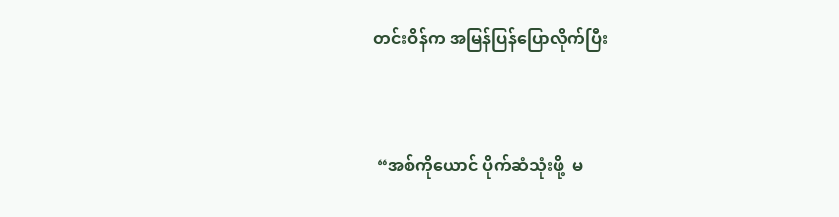တင်းဝိန်က အမြန်ပြန်ပြောလိုက်ပြီး



 “အစ်ကိုယောင် ပိုက်ဆံသုံးဖို့  မ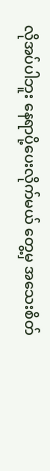လိုအပ်ပါဘူး နေရာပို့ပေးလိုက်မယ် တွေ့မှ အသေးစိတ်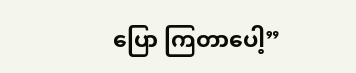ပြော ကြတာပေါ့”